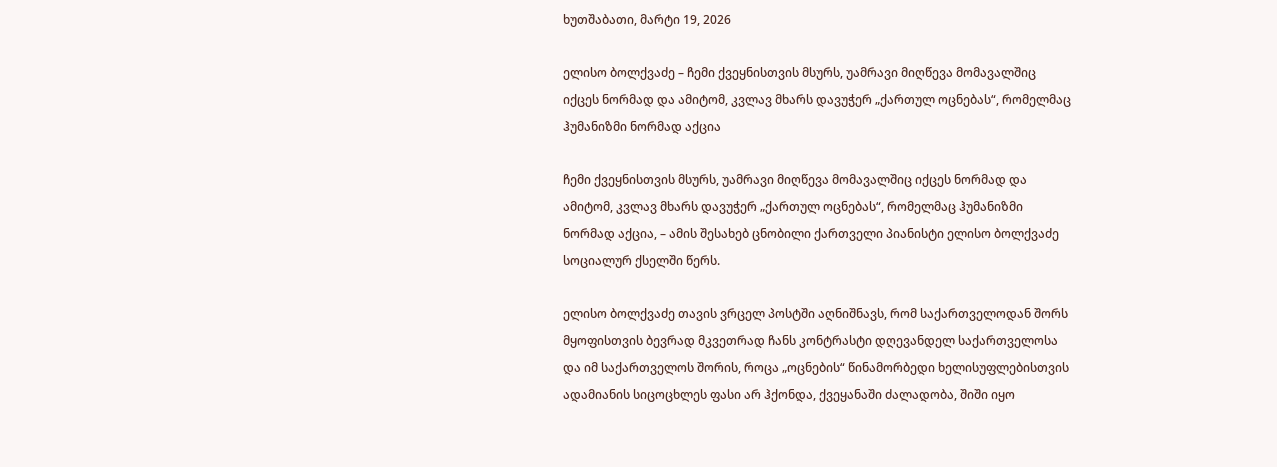ხუთშაბათი, მარტი 19, 2026

ელისო ბოლქვაძე – ჩემი ქვეყნისთვის მსურს, უამრავი მიღწევა მომავალშიც იქცეს ნორმად და ამიტომ, კვლავ მხარს დავუჭერ „ქართულ ოცნებას“, რომელმაც ჰუმანიზმი ნორმად აქცია

ჩემი ქვეყნისთვის მსურს, უამრავი მიღწევა მომავალშიც იქცეს ნორმად და ამიტომ, კვლავ მხარს დავუჭერ „ქართულ ოცნებას“, რომელმაც ჰუმანიზმი ნორმად აქცია, – ამის შესახებ ცნობილი ქართველი პიანისტი ელისო ბოლქვაძე სოციალურ ქსელში წერს.

ელისო ბოლქვაძე თავის ვრცელ პოსტში აღნიშნავს, რომ საქართველოდან შორს მყოფისთვის ბევრად მკვეთრად ჩანს კონტრასტი დღევანდელ საქართველოსა და იმ საქართველოს შორის, როცა „ოცნების“ წინამორბედი ხელისუფლებისთვის ადამიანის სიცოცხლეს ფასი არ ჰქონდა, ქვეყანაში ძალადობა, შიში იყო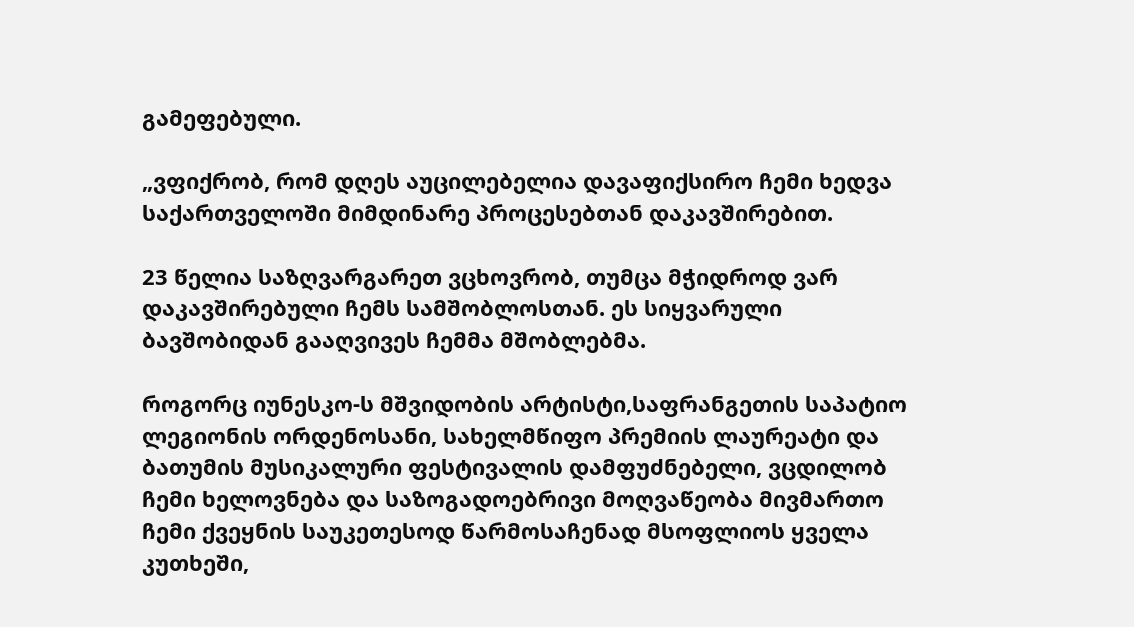გამეფებული.

„ვფიქრობ, რომ დღეს აუცილებელია დავაფიქსირო ჩემი ხედვა საქართველოში მიმდინარე პროცესებთან დაკავშირებით.

23 წელია საზღვარგარეთ ვცხოვრობ, თუმცა მჭიდროდ ვარ დაკავშირებული ჩემს სამშობლოსთან. ეს სიყვარული ბავშობიდან გააღვივეს ჩემმა მშობლებმა.

როგორც იუნესკო-ს მშვიდობის არტისტი,საფრანგეთის საპატიო ლეგიონის ორდენოსანი, სახელმწიფო პრემიის ლაურეატი და ბათუმის მუსიკალური ფესტივალის დამფუძნებელი, ვცდილობ ჩემი ხელოვნება და საზოგადოებრივი მოღვაწეობა მივმართო ჩემი ქვეყნის საუკეთესოდ წარმოსაჩენად მსოფლიოს ყველა კუთხეში,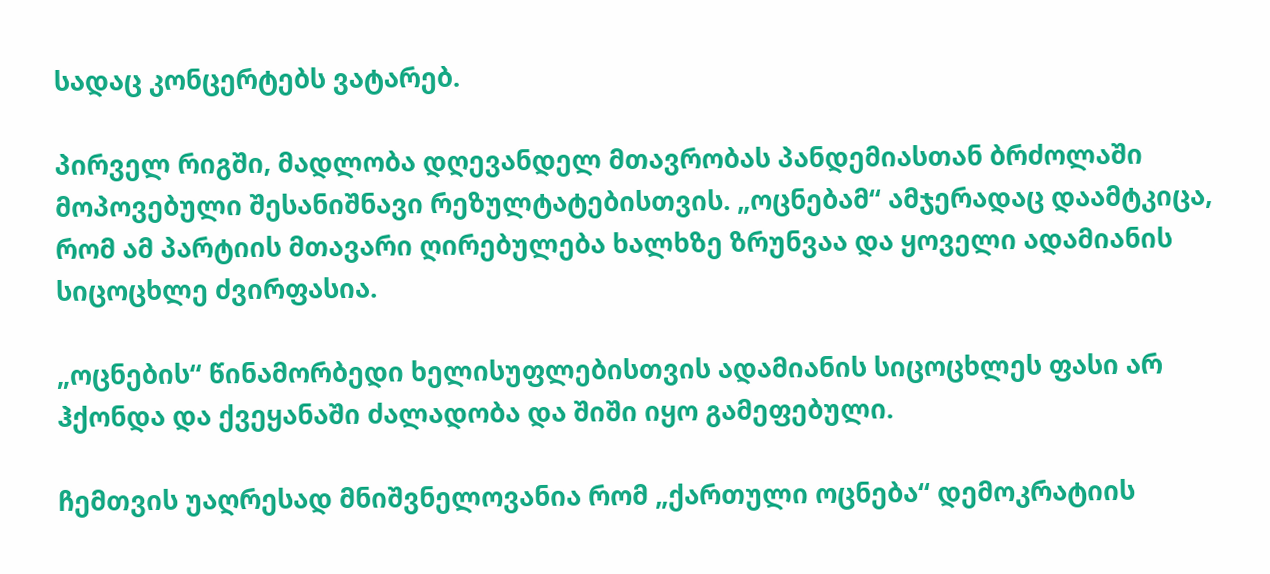სადაც კონცერტებს ვატარებ.

პირველ რიგში, მადლობა დღევანდელ მთავრობას პანდემიასთან ბრძოლაში მოპოვებული შესანიშნავი რეზულტატებისთვის. „ოცნებამ“ ამჯერადაც დაამტკიცა, რომ ამ პარტიის მთავარი ღირებულება ხალხზე ზრუნვაა და ყოველი ადამიანის სიცოცხლე ძვირფასია.

„ოცნების“ წინამორბედი ხელისუფლებისთვის ადამიანის სიცოცხლეს ფასი არ ჰქონდა და ქვეყანაში ძალადობა და შიში იყო გამეფებული.

ჩემთვის უაღრესად მნიშვნელოვანია რომ „ქართული ოცნება“ დემოკრატიის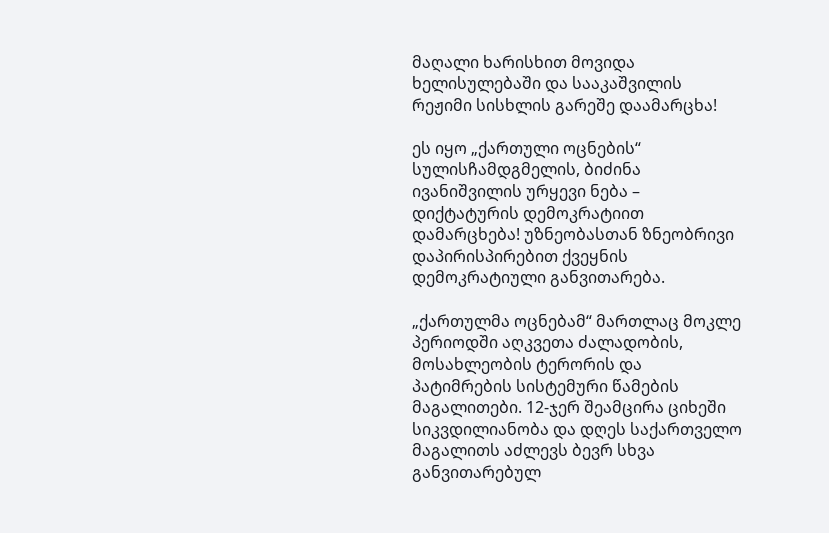მაღალი ხარისხით მოვიდა ხელისულებაში და სააკაშვილის რეჟიმი სისხლის გარეშე დაამარცხა!

ეს იყო „ქართული ოცნების“ სულისჩამდგმელის, ბიძინა ივანიშვილის ურყევი ნება – დიქტატურის დემოკრატიით დამარცხება! უზნეობასთან ზნეობრივი დაპირისპირებით ქვეყნის დემოკრატიული განვითარება.

„ქართულმა ოცნებამ“ მართლაც მოკლე პერიოდში აღკვეთა ძალადობის, მოსახლეობის ტერორის და პატიმრების სისტემური წამების მაგალითები. 12-ჯერ შეამცირა ციხეში სიკვდილიანობა და დღეს საქართველო მაგალითს აძლევს ბევრ სხვა განვითარებულ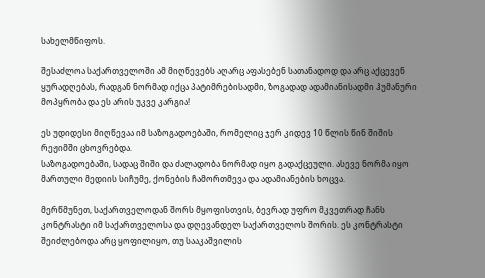სახელმწიფოს.

შესაძლოა საქართველოში ამ მიღწევებს აღარც აფასებენ სათანადოდ და არც აქცევენ ყურადღებას, რადგან ნორმად იქცა პატიმრებისადმი, ზოგადად ადამიანისადმი ჰუმანური მოპყრობა და ეს არის უკვე კარგია!

ეს უდიდესი მიღწევაა იმ საზოგადოებაში, რომელიც ჯერ კიდევ 10 წლის წინ შიშის რეჟიმში ცხოვრებდა.
საზოგადოებაში, სადაც შიში და ძალადობა ნორმად იყო გადაქცეული. ასევე ნორმა იყო მართული მედიის სიჩუმე, ქონების ჩამორთმევა და ადამიანების ხოცვა.

მერწმუნეთ, საქართველოდან შორს მყოფისთვის, ბევრად უფრო მკვეთრად ჩანს კონტრასტი იმ საქართველოსა და დღევანდელ საქართველოს შორის. ეს კონტრასტი შეიძლებოდა არც ყოფილიყო, თუ სააკაშვილის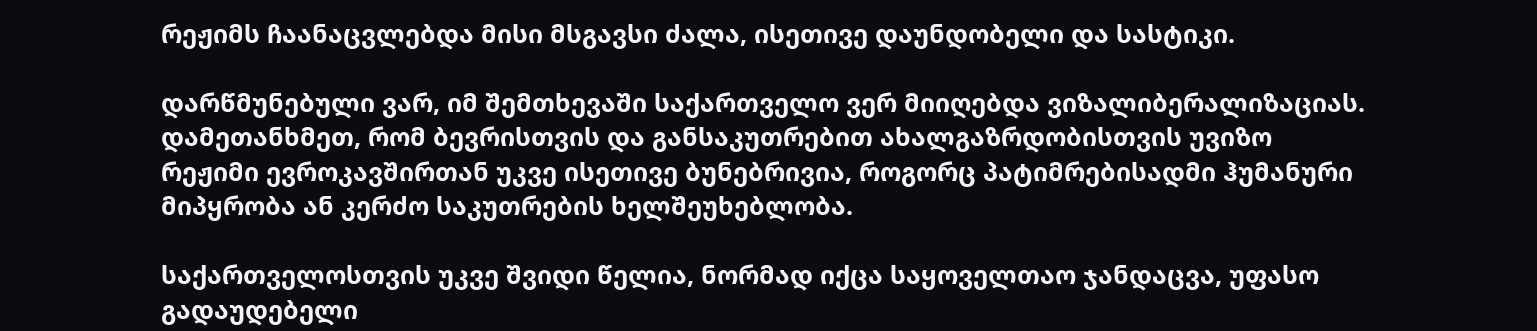რეჟიმს ჩაანაცვლებდა მისი მსგავსი ძალა, ისეთივე დაუნდობელი და სასტიკი.

დარწმუნებული ვარ, იმ შემთხევაში საქართველო ვერ მიიღებდა ვიზალიბერალიზაციას. დამეთანხმეთ, რომ ბევრისთვის და განსაკუთრებით ახალგაზრდობისთვის უვიზო რეჟიმი ევროკავშირთან უკვე ისეთივე ბუნებრივია, როგორც პატიმრებისადმი ჰუმანური მიპყრობა ან კერძო საკუთრების ხელშეუხებლობა.

საქართველოსთვის უკვე შვიდი წელია, ნორმად იქცა საყოველთაო ჯანდაცვა, უფასო გადაუდებელი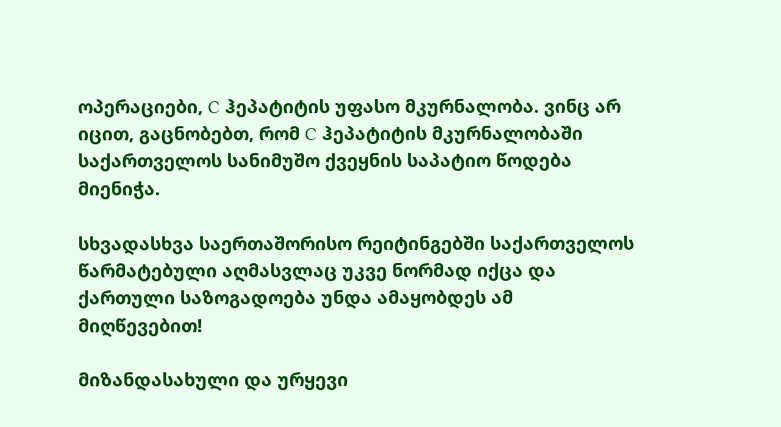ოპერაციები, C ჰეპატიტის უფასო მკურნალობა. ვინც არ იცით, გაცნობებთ, რომ C ჰეპატიტის მკურნალობაში საქართველოს სანიმუშო ქვეყნის საპატიო წოდება მიენიჭა.

სხვადასხვა საერთაშორისო რეიტინგებში საქართველოს წარმატებული აღმასვლაც უკვე ნორმად იქცა და ქართული საზოგადოება უნდა ამაყობდეს ამ მიღწევებით!

მიზანდასახული და ურყევი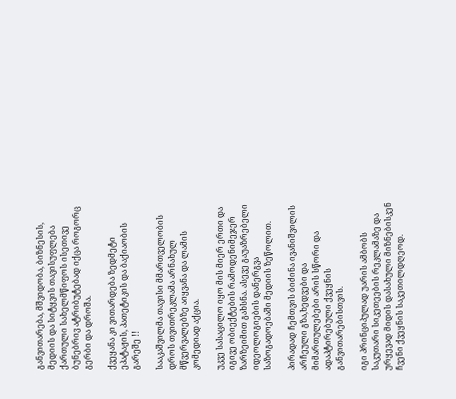განვითარება, მშვიდობა, ბიზნესის, მედიის და სიტყვის თავისუფლება ქართული სახელმწიფოს ისეთივე ბუნებრივ ატრიბუტებად იქცა როგორც გერბი და დროშა.

ქვეყანა კი ვითარდება ზედმეტი ეპატაჟის, პათეტიკის და ბაქიაობის გარეშე !!

სააკაშვილმა თავისი მმართველობის დროს თვითრეკლამა არნახულ მწვერვალებზე აიყვანა და ლამის კომედიად აქცია.

უკვე სასაცილო იყო მის მიერ ერთი და იგივე ობიექტების რამოდენიმეჯერ ზარზეიმით გახსნა. ასევე გაუაზრებელი იდეოლოგიების დანერგვა საზოგადოებაში მედიის ზეწოლით.

პირადად ჩემთვის ბიძინა ივანიშვილის არჩეული გზა,ხედვები და მიმართულებები არის სწორი და ადაპტირებული ქვეყნის განვითარებისთვის.

იგი პრინციპულად უარის ამბობს საკუთარი სიკეთეების რეკლამაზე და ურყევად მიდის დასახული მიზნებისკენ ჩვენი ქვეყნის საკეთილდღეოდ.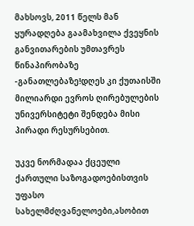მახსოვს, 2011 წელს მან ყურადღება გაამახვილა ქვეყნის განვითარების უმთავრეს წინაპირობაზე -განათლებაზე!დღეს კი ქუთაისში მილიარდი ევროს ღირებულების უნივერსიტეტი შენდება მისი პირადი რესურსებით.

უკვე ნორმადაა ქცეული ქართული საზოგადოებისთვის უფასო სახელმძღვანელოები,ასობით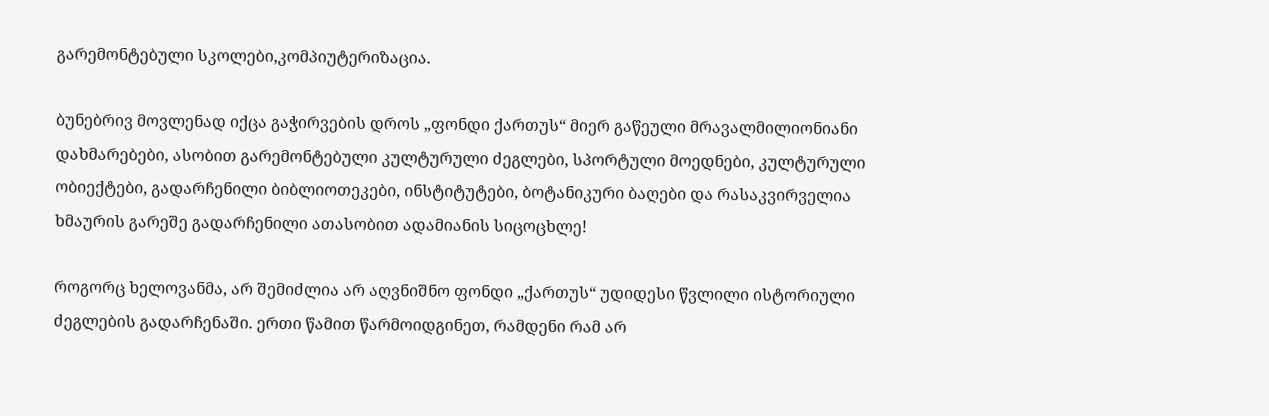გარემონტებული სკოლები,კომპიუტერიზაცია.

ბუნებრივ მოვლენად იქცა გაჭირვების დროს „ფონდი ქართუს“ მიერ გაწეული მრავალმილიონიანი დახმარებები, ასობით გარემონტებული კულტურული ძეგლები, სპორტული მოედნები, კულტურული ობიექტები, გადარჩენილი ბიბლიოთეკები, ინსტიტუტები, ბოტანიკური ბაღები და რასაკვირველია ხმაურის გარეშე გადარჩენილი ათასობით ადამიანის სიცოცხლე!

როგორც ხელოვანმა, არ შემიძლია არ აღვნიშნო ფონდი „ქართუს“ უდიდესი წვლილი ისტორიული ძეგლების გადარჩენაში. ერთი წამით წარმოიდგინეთ, რამდენი რამ არ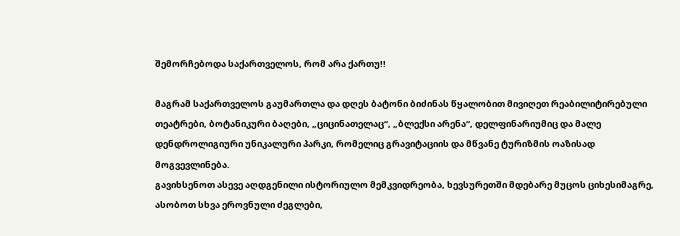შემორჩებოდა საქართველოს, რომ არა ქართუ!!

მაგრამ საქართველოს გაუმართლა და დღეს ბატონი ბიძინას წყალობით მივიღეთ რეაბილიტირებული თეატრები, ბოტანიკური ბაღები, „ციცინათელაც“, „ბლექსი არენა“, დელფინარიუმიც და მალე დენდროლიგიური უნიკალური პარკი, რომელიც გრავიტაციის და მწვანე ტურიზმის ოაზისად მოგვევლინება.
გავიხსენოთ ასევე აღდგენილი ისტორიულო მემკვიდრეობა, ხევსურეთში მდებარე მუცოს ციხესიმაგრე, ასობოთ სხვა ეროვნული ძეგლები,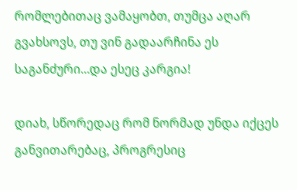რომლებითაც ვამაყობთ, თუმცა აღარ გვახსოვს, თუ ვინ გადაარჩინა ეს საგანძური…და ესეც კარგია!

დიახ, სწორედაც რომ ნორმად უნდა იქცეს განვითარებაც, პროგრესიც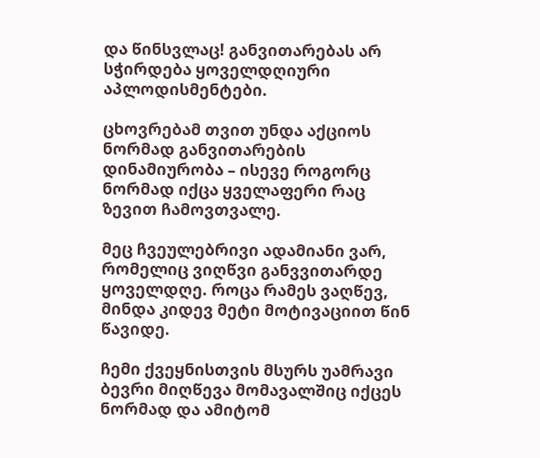და წინსვლაც! განვითარებას არ სჭირდება ყოველდღიური აპლოდისმენტები.

ცხოვრებამ თვით უნდა აქციოს ნორმად განვითარების დინამიურობა – ისევე როგორც ნორმად იქცა ყველაფერი რაც ზევით ჩამოვთვალე.

მეც ჩვეულებრივი ადამიანი ვარ, რომელიც ვიღწვი განვვითარდე ყოველდღე. როცა რამეს ვაღწევ, მინდა კიდევ მეტი მოტივაციით წინ წავიდე.

ჩემი ქვეყნისთვის მსურს უამრავი ბევრი მიღწევა მომავალშიც იქცეს ნორმად და ამიტომ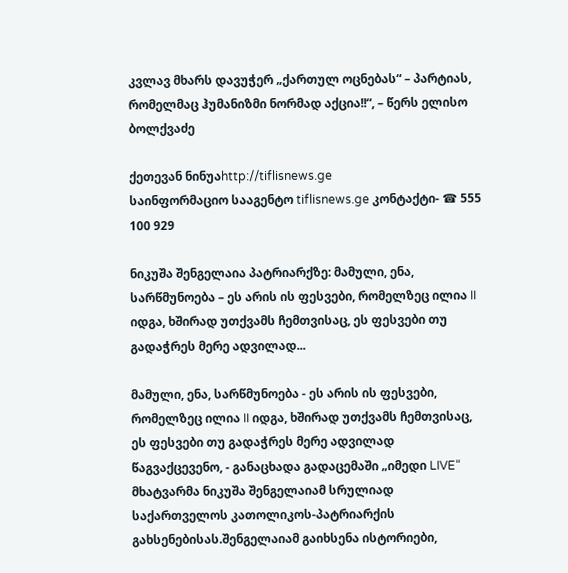კვლავ მხარს დავუჭერ „ქართულ ოცნებას“ – პარტიას, რომელმაც ჰუმანიზმი ნორმად აქცია!!“, – წერს ელისო ბოლქვაძე

ქეთევან ნინუაhttp://tiflisnews.ge
საინფორმაციო სააგენტო tiflisnews.ge კონტაქტი- ☎ 555 100 929

ნიკუშა შენგელაია პატრიარქზე: მამული, ენა, სარწმუნოება – ეს არის ის ფესვები, რომელზეც ილია II იდგა, ხშირად უთქვამს ჩემთვისაც, ეს ფესვები თუ გადაჭრეს მერე ადვილად...

მამული, ენა, სარწმუნოება - ეს არის ის ფესვები, რომელზეც ილია II იდგა, ხშირად უთქვამს ჩემთვისაც, ეს ფესვები თუ გადაჭრეს მერე ადვილად წაგვაქცევენო, - განაცხადა გადაცემაში „იმედი LIVE“ მხატვარმა ნიკუშა შენგელაიამ სრულიად საქართველოს კათოლიკოს-პატრიარქის გახსენებისას.შენგელაიამ გაიხსენა ისტორიები,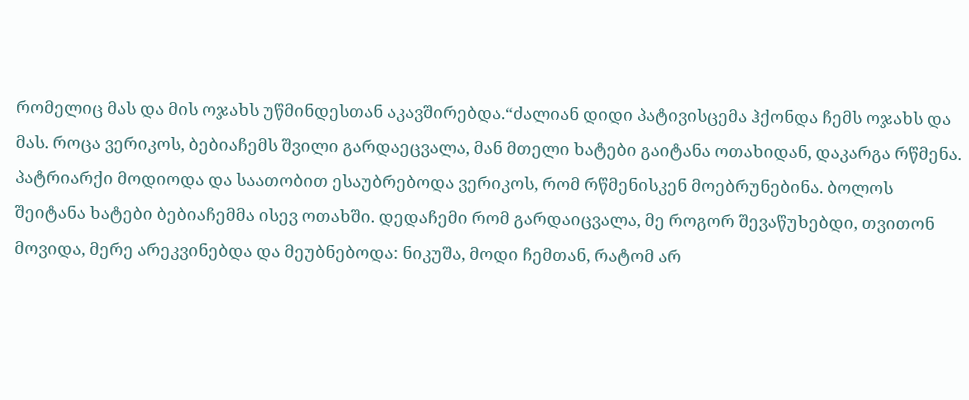რომელიც მას და მის ოჯახს უწმინდესთან აკავშირებდა.“ძალიან დიდი პატივისცემა ჰქონდა ჩემს ოჯახს და მას. როცა ვერიკოს, ბებიაჩემს შვილი გარდაეცვალა, მან მთელი ხატები გაიტანა ოთახიდან, დაკარგა რწმენა. პატრიარქი მოდიოდა და საათობით ესაუბრებოდა ვერიკოს, რომ რწმენისკენ მოებრუნებინა. ბოლოს შეიტანა ხატები ბებიაჩემმა ისევ ოთახში. დედაჩემი რომ გარდაიცვალა, მე როგორ შევაწუხებდი, თვითონ მოვიდა, მერე არეკვინებდა და მეუბნებოდა: ნიკუშა, მოდი ჩემთან, რატომ არ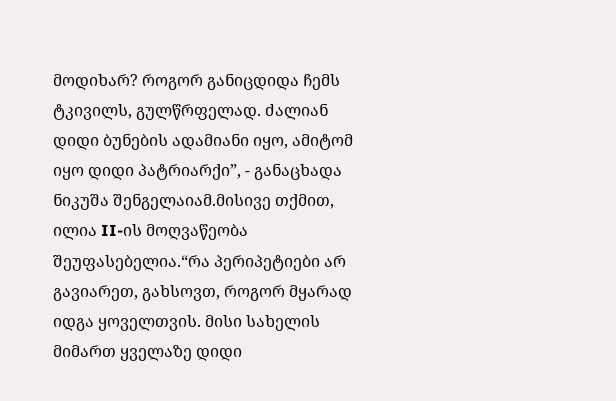მოდიხარ? როგორ განიცდიდა ჩემს ტკივილს, გულწრფელად. ძალიან დიდი ბუნების ადამიანი იყო, ამიტომ იყო დიდი პატრიარქი”, - განაცხადა ნიკუშა შენგელაიამ.მისივე თქმით, ილია II-ის მოღვაწეობა შეუფასებელია.“რა პერიპეტიები არ გავიარეთ, გახსოვთ, როგორ მყარად იდგა ყოველთვის. მისი სახელის მიმართ ყველაზე დიდი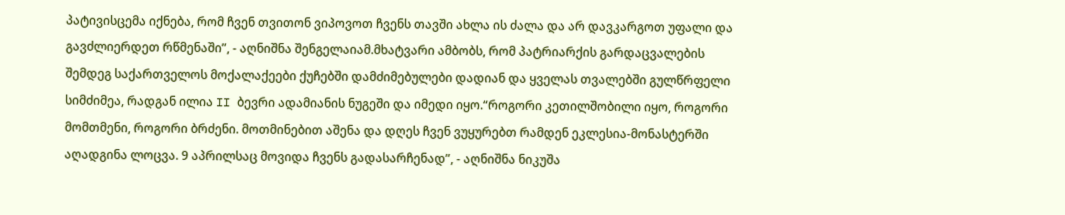პატივისცემა იქნება, რომ ჩვენ თვითონ ვიპოვოთ ჩვენს თავში ახლა ის ძალა და არ დავკარგოთ უფალი და გავძლიერდეთ რწმენაში”, - აღნიშნა შენგელაიამ.მხატვარი ამბობს, რომ პატრიარქის გარდაცვალების შემდეგ საქართველოს მოქალაქეები ქუჩებში დამძიმებულები დადიან და ყველას თვალებში გულწრფელი სიმძიმეა, რადგან ილია II ბევრი ადამიანის ნუგეში და იმედი იყო.“როგორი კეთილშობილი იყო, როგორი მომთმენი, როგორი ბრძენი. მოთმინებით აშენა და დღეს ჩვენ ვუყურებთ რამდენ ეკლესია-მონასტერში აღადგინა ლოცვა. 9 აპრილსაც მოვიდა ჩვენს გადასარჩენად”, - აღნიშნა ნიკუშა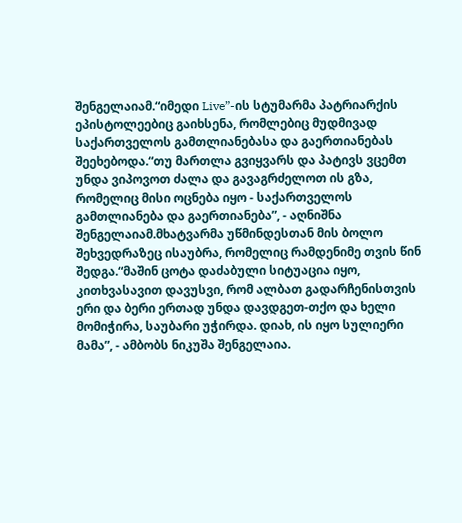შენგელაიამ.“იმედი Live”-ის სტუმარმა პატრიარქის ეპისტოლეებიც გაიხსენა, რომლებიც მუდმივად საქართველოს გამთლიანებასა და გაერთიანებას შეეხებოდა.“თუ მართლა გვიყვარს და პატივს ვცემთ უნდა ვიპოვოთ ძალა და გავაგრძელოთ ის გზა, რომელიც მისი ოცნება იყო - საქართველოს გამთლიანება და გაერთიანება”, - აღნიშნა შენგელაიამ.მხატვარმა უწმინდესთან მის ბოლო შეხვედრაზეც ისაუბრა, რომელიც რამდენიმე თვის წინ შედგა.“მაშინ ცოტა დაძაბული სიტუაცია იყო, კითხვასავით დავუსვი, რომ ალბათ გადარჩენისთვის ერი და ბერი ერთად უნდა დავდგეთ-თქო და ხელი მომიჭირა, საუბარი უჭირდა. დიახ, ის იყო სულიერი მამა”, - ამბობს ნიკუშა შენგელაია.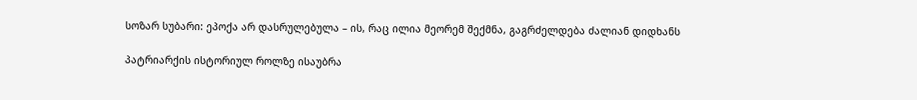სოზარ სუბარი: ეპოქა არ დასრულებულა – ის, რაც ილია მეორემ შექმნა, გაგრძელდება ძალიან დიდხანს

პატრიარქის ისტორიულ როლზე ისაუბრა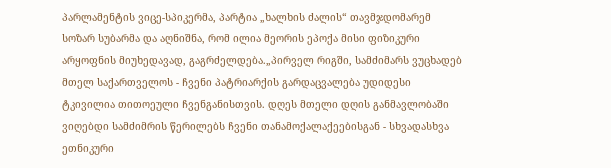პარლამენტის ვიცე-სპიკერმა, პარტია „ხალხის ძალის“ თავმჯდომარემ სოზარ სუბარმა და აღნიშნა, რომ ილია მეორის ეპოქა მისი ფიზიკური არყოფნის მიუხედავად, გაგრძელდება.„პირველ რიგში, სამძიმარს ვუცხადებ მთელ საქართველოს - ჩვენი პატრიარქის გარდაცვალება უდიდესი ტკივილია თითოეული ჩვენგანისთვის. დღეს მთელი დღის განმავლობაში ვიღებდი სამძიმრის წერილებს ჩვენი თანამოქალაქეებისგან - სხვადასხვა ეთნიკური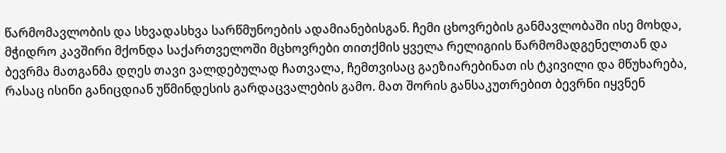წარმომავლობის და სხვადასხვა სარწმუნოების ადამიანებისგან. ჩემი ცხოვრების განმავლობაში ისე მოხდა, მჭიდრო კავშირი მქონდა საქართველოში მცხოვრები თითქმის ყველა რელიგიის წარმომადგენელთან და ბევრმა მათგანმა დღეს თავი ვალდებულად ჩათვალა, ჩემთვისაც გაეზიარებინათ ის ტკივილი და მწუხარება, რასაც ისინი განიცდიან უწმინდესის გარდაცვალების გამო. მათ შორის განსაკუთრებით ბევრნი იყვნენ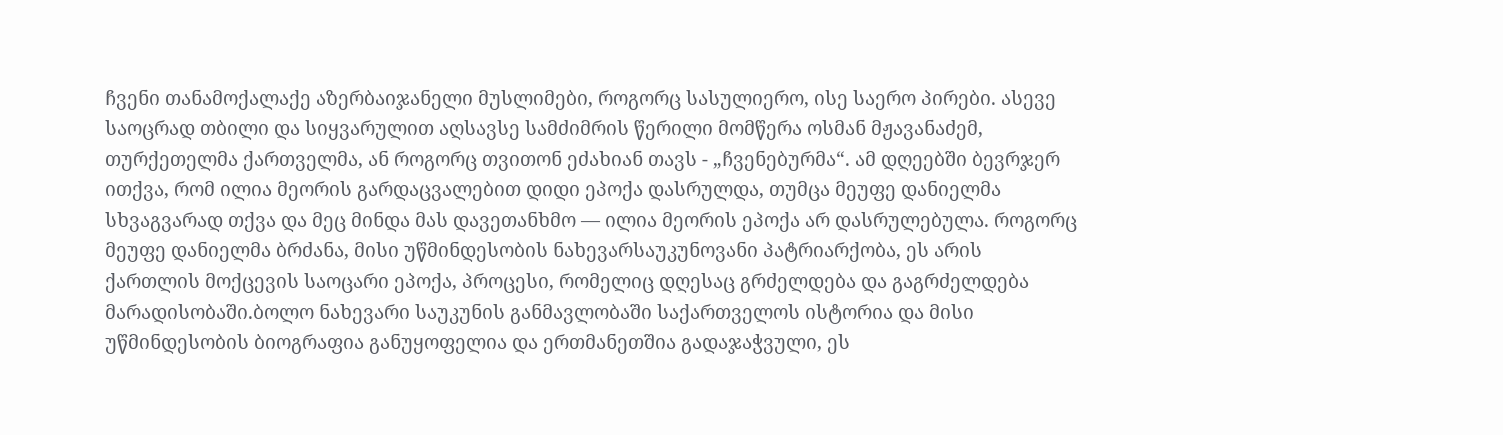ჩვენი თანამოქალაქე აზერბაიჯანელი მუსლიმები, როგორც სასულიერო, ისე საერო პირები. ასევე საოცრად თბილი და სიყვარულით აღსავსე სამძიმრის წერილი მომწერა ოსმან მჟავანაძემ, თურქეთელმა ქართველმა, ან როგორც თვითონ ეძახიან თავს - „ჩვენებურმა“. ამ დღეებში ბევრჯერ ითქვა, რომ ილია მეორის გარდაცვალებით დიდი ეპოქა დასრულდა, თუმცა მეუფე დანიელმა სხვაგვარად თქვა და მეც მინდა მას დავეთანხმო — ილია მეორის ეპოქა არ დასრულებულა. როგორც მეუფე დანიელმა ბრძანა, მისი უწმინდესობის ნახევარსაუკუნოვანი პატრიარქობა, ეს არის ქართლის მოქცევის საოცარი ეპოქა, პროცესი, რომელიც დღესაც გრძელდება და გაგრძელდება მარადისობაში.ბოლო ნახევარი საუკუნის განმავლობაში საქართველოს ისტორია და მისი უწმინდესობის ბიოგრაფია განუყოფელია და ერთმანეთშია გადაჯაჭვული, ეს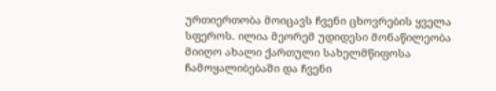ურთიერთობა მოიცავს ჩვენი ცხოვრების ყველა სფეროს. ილია მეორემ უდიდესი მონაწილეობა მიიღო ახალი ქართული სახელმწიფოსა ჩამოყალიბებაში და ჩვენი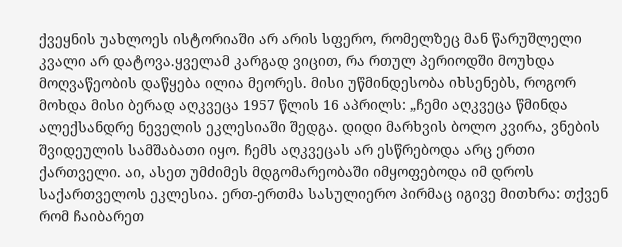ქვეყნის უახლოეს ისტორიაში არ არის სფერო, რომელზეც მან წარუშლელი კვალი არ დატოვა.ყველამ კარგად ვიცით, რა რთულ პერიოდში მოუხდა მოღვაწეობის დაწყება ილია მეორეს. მისი უწმინდესობა იხსენებს, როგორ მოხდა მისი ბერად აღკვეცა 1957 წლის 16 აპრილს: „ჩემი აღკვეცა წმინდა ალექსანდრე ნეველის ეკლესიაში შედგა. დიდი მარხვის ბოლო კვირა, ვნების შვიდეულის სამშაბათი იყო. ჩემს აღკვეცას არ ესწრებოდა არც ერთი ქართველი. აი, ასეთ უმძიმეს მდგომარეობაში იმყოფებოდა იმ დროს საქართველოს ეკლესია. ერთ-ერთმა სასულიერო პირმაც იგივე მითხრა: თქვენ რომ ჩაიბარეთ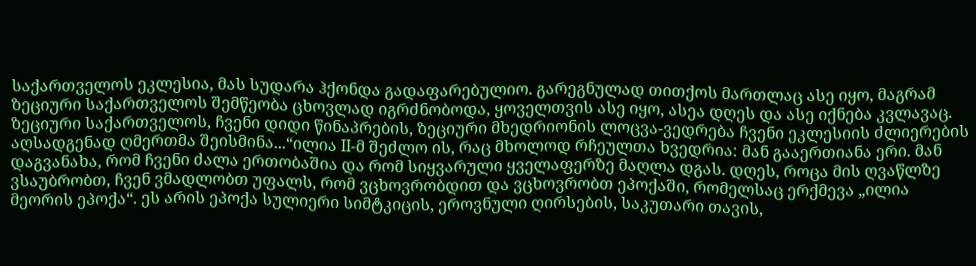საქართველოს ეკლესია, მას სუდარა ჰქონდა გადაფარებულიო. გარეგნულად თითქოს მართლაც ასე იყო, მაგრამ ზეციური საქართველოს შემწეობა ცხოვლად იგრძნობოდა, ყოველთვის ასე იყო, ასეა დღეს და ასე იქნება კვლავაც. ზეციური საქართველოს, ჩვენი დიდი წინაპრების, ზეციური მხედრიონის ლოცვა-ვედრება ჩვენი ეკლესიის ძლიერების აღსადგენად ღმერთმა შეისმინა...“ილია II-მ შეძლო ის, რაც მხოლოდ რჩეულთა ხვედრია: მან გააერთიანა ერი. მან დაგვანახა, რომ ჩვენი ძალა ერთობაშია და რომ სიყვარული ყველაფერზე მაღლა დგას. დღეს, როცა მის ღვაწლზე ვსაუბრობთ, ჩვენ ვმადლობთ უფალს, რომ ვცხოვრობდით და ვცხოვრობთ ეპოქაში, რომელსაც ერქმევა „ილია მეორის ეპოქა“. ეს არის ეპოქა სულიერი სიმტკიცის, ეროვნული ღირსების, საკუთარი თავის,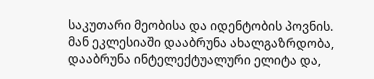საკუთარი მეობისა და იდენტობის პოვნის. მან ეკლესიაში დააბრუნა ახალგაზრდობა, დააბრუნა ინტელექტუალური ელიტა და,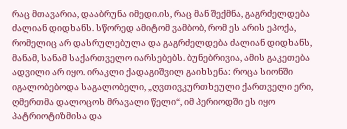რაც მთავარია, დააბრუნა იმედი.ის, რაც მან შექმნა, გაგრძელდება ძალიან დიდხანს. სწორედ ამიტომ ვამბობ, რომ ეს არის ეპოქა, რომელიც არ დასრულებულა და გაგრძელდება ძალიან დიდხანს, მანამ, სანამ საქართველო იარსებებს. ბუნებრივია, ამის გაკეთება ადვილი არ იყო. ირაკლი ქადაგიშვილ გაიხსენა: როცა სიონში იგალობებოდა საგალობელი, „ღვთივკურთხეული ქართველი ერი, ღმერთმა დალოცოს მრავალი წელი“, იმ პერიოდში ეს იყო პატრიოტიზმისა და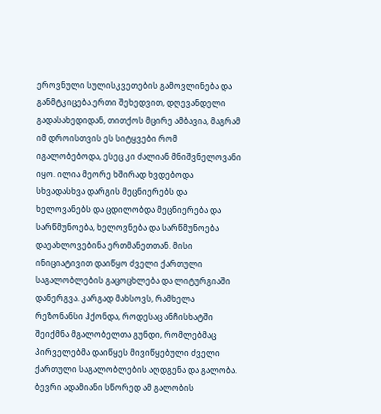ეროვნული სულისკვეთების გამოვლინება და განმტკიცება.ერთი შეხედვით, დღევანდელი გადასახედიდან, თითქოს მცირე ამბავია, მაგრამ იმ დროისთვის ეს სიტყვები რომ იგალობებოდა, ესეც კი ძალიან მნიშვნელოვანი იყო. ილია მეორე ხშირად ხვდებოდა სხვადასხვა დარგის მეცნიერებს და ხელოვანებს და ცდილობდა მეცნიერება და სარწმუნოება, ხელოვნება და სარწმუნოება დაეახლოვებინა ერთმანეთთან. მისი ინიციატივით დაიწყო ძველი ქართული საგალობლების გაცოცხლება და ლიტურგიაში დანერგვა. კარგად მახსოვს, რამხელა რეზონანსი ჰქონდა, როდესაც ანჩისხატში შეიქმნა მგალობელთა გუნდი, რომლებმაც პირველებმა დაიწყეს მივიწყებული ძველი ქართული საგალობლების აღდგენა და გალობა. ბევრი ადამიანი სწორედ ამ გალობის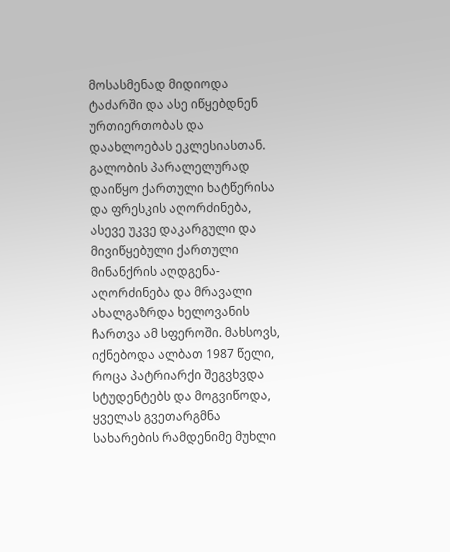მოსასმენად მიდიოდა ტაძარში და ასე იწყებდნენ ურთიერთობას და დაახლოებას ეკლესიასთან. გალობის პარალელურად დაიწყო ქართული ხატწერისა და ფრესკის აღორძინება, ასევე უკვე დაკარგული და მივიწყებული ქართული მინანქრის აღდგენა-აღორძინება და მრავალი ახალგაზრდა ხელოვანის ჩართვა ამ სფეროში. მახსოვს, იქნებოდა ალბათ 1987 წელი, როცა პატრიარქი შეგვხვდა სტუდენტებს და მოგვიწოდა, ყველას გვეთარგმნა სახარების რამდენიმე მუხლი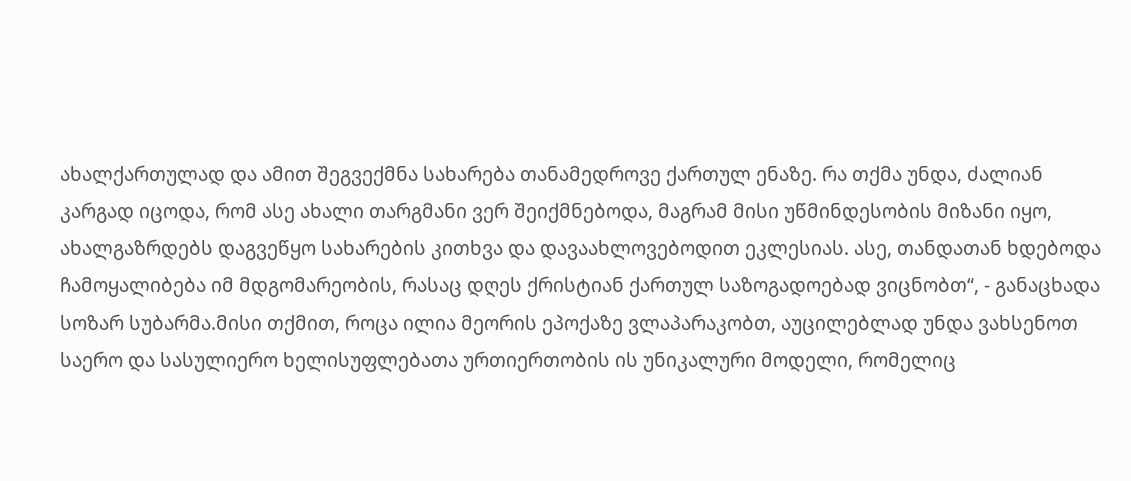ახალქართულად და ამით შეგვექმნა სახარება თანამედროვე ქართულ ენაზე. რა თქმა უნდა, ძალიან კარგად იცოდა, რომ ასე ახალი თარგმანი ვერ შეიქმნებოდა, მაგრამ მისი უწმინდესობის მიზანი იყო, ახალგაზრდებს დაგვეწყო სახარების კითხვა და დავაახლოვებოდით ეკლესიას. ასე, თანდათან ხდებოდა ჩამოყალიბება იმ მდგომარეობის, რასაც დღეს ქრისტიან ქართულ საზოგადოებად ვიცნობთ“, - განაცხადა სოზარ სუბარმა.მისი თქმით, როცა ილია მეორის ეპოქაზე ვლაპარაკობთ, აუცილებლად უნდა ვახსენოთ საერო და სასულიერო ხელისუფლებათა ურთიერთობის ის უნიკალური მოდელი, რომელიც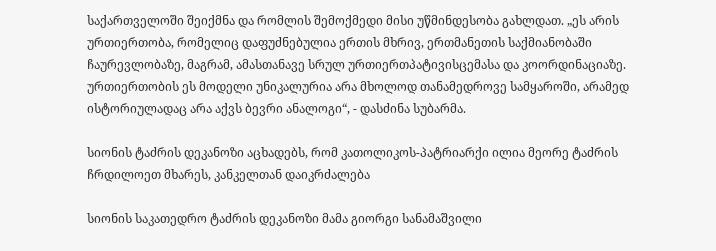საქართველოში შეიქმნა და რომლის შემოქმედი მისი უწმინდესობა გახლდათ. „ეს არის ურთიერთობა, რომელიც დაფუძნებულია ერთის მხრივ, ერთმანეთის საქმიანობაში ჩაურევლობაზე, მაგრამ, ამასთანავე სრულ ურთიერთპატივისცემასა და კოორდინაციაზე. ურთიერთობის ეს მოდელი უნიკალურია არა მხოლოდ თანამედროვე სამყაროში, არამედ ისტორიულადაც არა აქვს ბევრი ანალოგი“, - დასძინა სუბარმა.

სიონის ტაძრის დეკანოზი აცხადებს, რომ კათოლიკოს-პატრიარქი ილია მეორე ტაძრის ჩრდილოეთ მხარეს, კანკელთან დაიკრძალება

სიონის საკათედრო ტაძრის დეკანოზი მამა გიორგი სანამაშვილი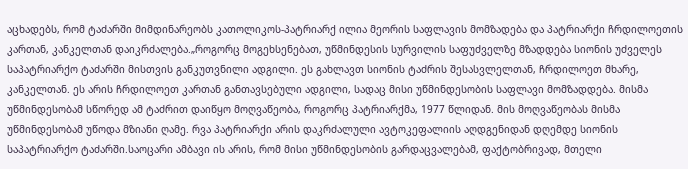აცხადებს, რომ ტაძარში მიმდინარეობს კათოლიკოს-პატრიარქ ილია მეორის საფლავის მომზადება და პატრიარქი ჩრდილოეთის კართან, კანკელთან დაიკრძალება.„როგორც მოგეხსენებათ, უწმინდესის სურვილის საფუძველზე მზადდება სიონის უძველეს საპატრიარქო ტაძარში მისთვის განკუთვნილი ადგილი. ეს გახლავთ სიონის ტაძრის შესასვლელთან, ჩრდილოეთ მხარე, კანკელთან. ეს არის ჩრდილოეთ კართან განთავსებული ადგილი, სადაც მისი უწმინდესობის საფლავი მომზადდება. მისმა უწმინდესობამ სწორედ ამ ტაძრით დაიწყო მოღვაწეობა, როგორც პატრიარქმა, 1977 წლიდან. მის მოღვაწეობას მისმა უწმინდესობამ უწოდა მზიანი ღამე. რვა პატრიარქი არის დაკრძალული ავტოკეფალიის აღდგენიდან დღემდე სიონის საპატრიარქო ტაძარში.საოცარი ამბავი ის არის, რომ მისი უწმინდესობის გარდაცვალებამ, ფაქტობრივად, მთელი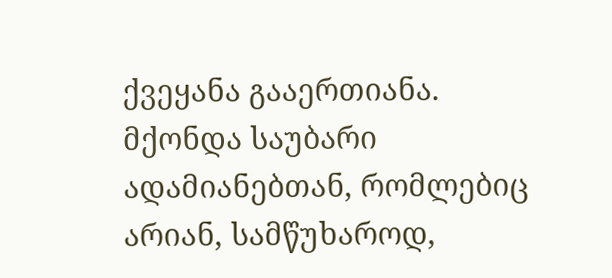ქვეყანა გააერთიანა. მქონდა საუბარი ადამიანებთან, რომლებიც არიან, სამწუხაროდ,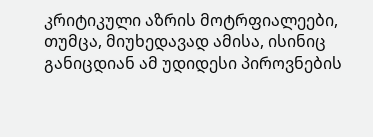კრიტიკული აზრის მოტრფიალეები, თუმცა, მიუხედავად ამისა, ისინიც განიცდიან ამ უდიდესი პიროვნების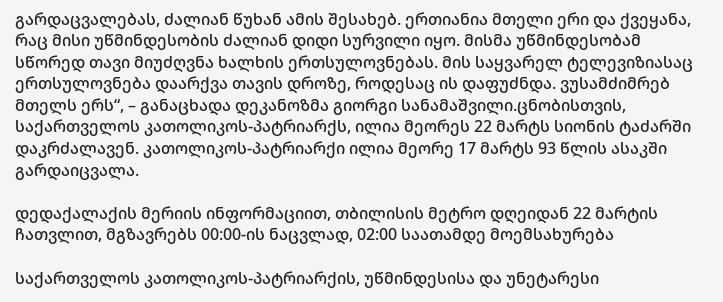გარდაცვალებას, ძალიან წუხან ამის შესახებ. ერთიანია მთელი ერი და ქვეყანა, რაც მისი უწმინდესობის ძალიან დიდი სურვილი იყო. მისმა უწმინდესობამ სწორედ თავი მიუძღვნა ხალხის ერთსულოვნებას. მის საყვარელ ტელევიზიასაც ერთსულოვნება დაარქვა თავის დროზე, როდესაც ის დაფუძნდა. ვუსამძიმრებ მთელს ერს“, – განაცხადა დეკანოზმა გიორგი სანამაშვილი.ცნობისთვის, საქართველოს კათოლიკოს-პატრიარქს, ილია მეორეს 22 მარტს სიონის ტაძარში დაკრძალავენ. კათოლიკოს-პატრიარქი ილია მეორე 17 მარტს 93 წლის ასაკში გარდაიცვალა.

დედაქალაქის მერიის ინფორმაციით, თბილისის მეტრო დღეიდან 22 მარტის ჩათვლით, მგზავრებს 00:00-ის ნაცვლად, 02:00 საათამდე მოემსახურება

საქართველოს კათოლიკოს-პატრიარქის, უწმინდესისა და უნეტარესი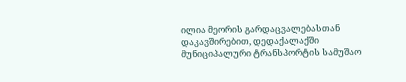ილია მეორის გარდაცვალებასთან დაკავშირებით, დედაქალაქში მუნიციპალური ტრანსპორტის სამუშაო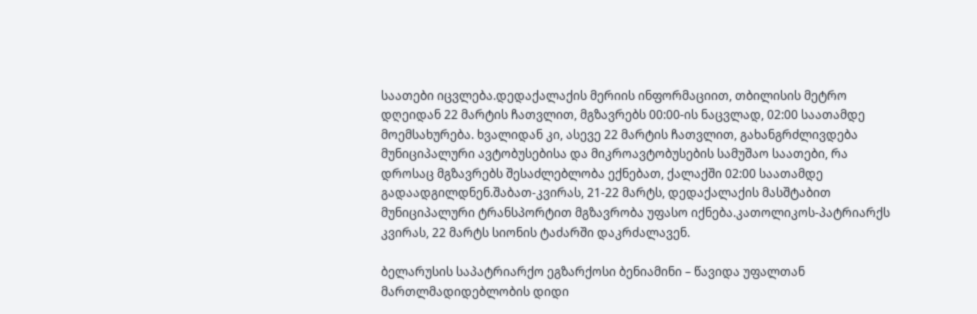საათები იცვლება.დედაქალაქის მერიის ინფორმაციით, თბილისის მეტრო დღეიდან 22 მარტის ჩათვლით, მგზავრებს 00:00-ის ნაცვლად, 02:00 საათამდე მოემსახურება. ხვალიდან კი, ასევე 22 მარტის ჩათვლით, გახანგრძლივდება მუნიციპალური ავტობუსებისა და მიკროავტობუსების სამუშაო საათები, რა დროსაც მგზავრებს შესაძლებლობა ექნებათ, ქალაქში 02:00 საათამდე გადაადგილდნენ.შაბათ-კვირას, 21-22 მარტს, დედაქალაქის მასშტაბით მუნიციპალური ტრანსპორტით მგზავრობა უფასო იქნება.კათოლიკოს-პატრიარქს კვირას, 22 მარტს სიონის ტაძარში დაკრძალავენ.

ბელარუსის საპატრიარქო ეგზარქოსი ბენიამინი – წავიდა უფალთან მართლმადიდებლობის დიდი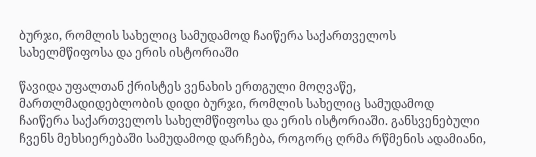ბურჯი, რომლის სახელიც სამუდამოდ ჩაიწერა საქართველოს სახელმწიფოსა და ერის ისტორიაში

წავიდა უფალთან ქრისტეს ვენახის ერთგული მოღვაწე, მართლმადიდებლობის დიდი ბურჯი, რომლის სახელიც სამუდამოდ ჩაიწერა საქართველოს სახელმწიფოსა და ერის ისტორიაში. განსვენებული ჩვენს მეხსიერებაში სამუდამოდ დარჩება, როგორც ღრმა რწმენის ადამიანი,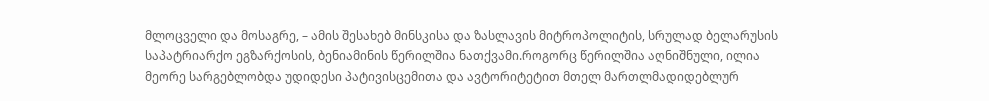მლოცველი და მოსაგრე, – ამის შესახებ მინსკისა და ზასლავის მიტროპოლიტის, სრულად ბელარუსის საპატრიარქო ეგზარქოსის, ბენიამინის წერილშია ნათქვამი.როგორც წერილშია აღნიშნული, ილია მეორე სარგებლობდა უდიდესი პატივისცემითა და ავტორიტეტით მთელ მართლმადიდებლურ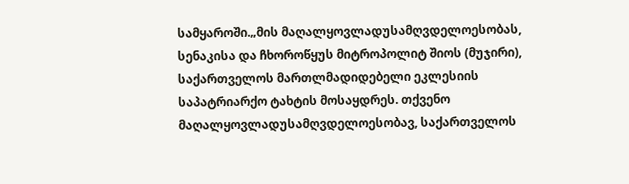სამყაროში.„მის მაღალყოვლადუსამღვდელოესობას, სენაკისა და ჩხოროწყუს მიტროპოლიტ შიოს (მუჯირი), საქართველოს მართლმადიდებელი ეკლესიის საპატრიარქო ტახტის მოსაყდრეს. თქვენო მაღალყოვლადუსამღვდელოესობავ, საქართველოს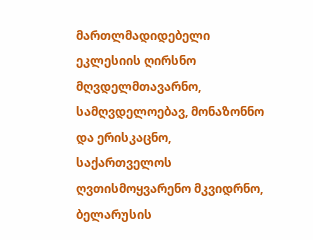მართლმადიდებელი ეკლესიის ღირსნო მღვდელმთავარნო, სამღვდელოებავ, მონაზონნო და ერისკაცნო, საქართველოს ღვთისმოყვარენო მკვიდრნო, ბელარუსის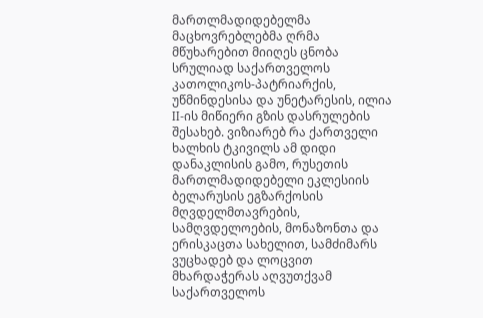მართლმადიდებელმა მაცხოვრებლებმა ღრმა მწუხარებით მიიღეს ცნობა სრულიად საქართველოს კათოლიკოს-პატრიარქის, უწმინდესისა და უნეტარესის, ილია II-ის მიწიერი გზის დასრულების შესახებ. ვიზიარებ რა ქართველი ხალხის ტკივილს ამ დიდი დანაკლისის გამო, რუსეთის მართლმადიდებელი ეკლესიის ბელარუსის ეგზარქოსის მღვდელმთავრების, სამღვდელოების, მონაზონთა და ერისკაცთა სახელით, სამძიმარს ვუცხადებ და ლოცვით მხარდაჭერას აღვუთქვამ საქართველოს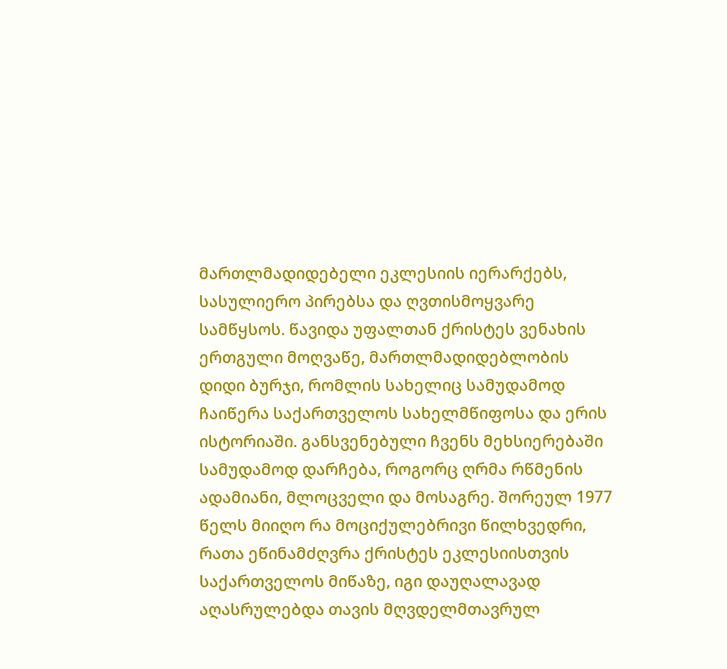მართლმადიდებელი ეკლესიის იერარქებს, სასულიერო პირებსა და ღვთისმოყვარე სამწყსოს. წავიდა უფალთან ქრისტეს ვენახის ერთგული მოღვაწე, მართლმადიდებლობის დიდი ბურჯი, რომლის სახელიც სამუდამოდ ჩაიწერა საქართველოს სახელმწიფოსა და ერის ისტორიაში. განსვენებული ჩვენს მეხსიერებაში სამუდამოდ დარჩება, როგორც ღრმა რწმენის ადამიანი, მლოცველი და მოსაგრე. შორეულ 1977 წელს მიიღო რა მოციქულებრივი წილხვედრი, რათა ეწინამძღვრა ქრისტეს ეკლესიისთვის საქართველოს მიწაზე, იგი დაუღალავად აღასრულებდა თავის მღვდელმთავრულ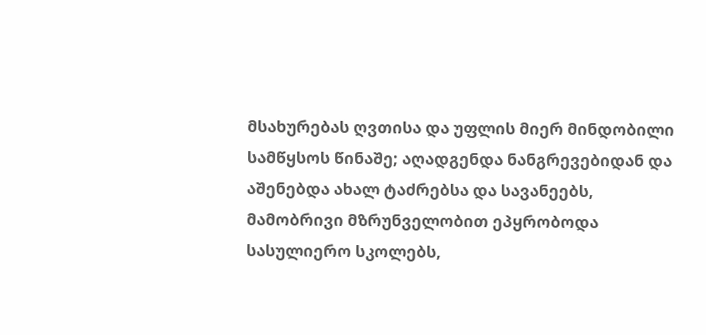მსახურებას ღვთისა და უფლის მიერ მინდობილი სამწყსოს წინაშე; აღადგენდა ნანგრევებიდან და აშენებდა ახალ ტაძრებსა და სავანეებს, მამობრივი მზრუნველობით ეპყრობოდა სასულიერო სკოლებს,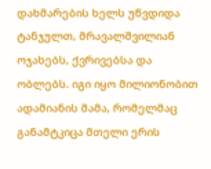დახმარების ხელს უწვდიდა ტანჯულთ, მრავალშვილიან ოჯახებს, ქვრივებსა და ობლებს. იგი იყო მილიონობით ადამიანის მამა, რომელმაც განამტკიცა მთელი ერის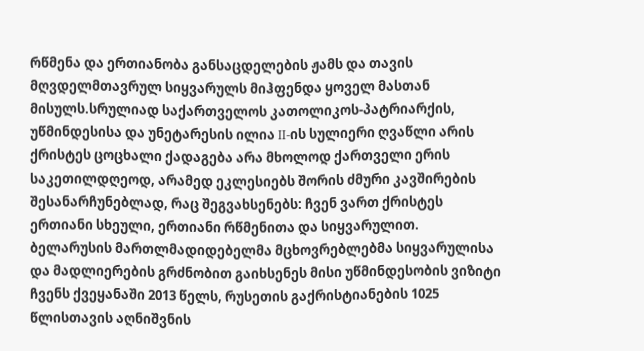რწმენა და ერთიანობა განსაცდელების ჟამს და თავის მღვდელმთავრულ სიყვარულს მიჰფენდა ყოველ მასთან მისულს.სრულიად საქართველოს კათოლიკოს-პატრიარქის, უწმინდესისა და უნეტარესის ილია II-ის სულიერი ღვაწლი არის ქრისტეს ცოცხალი ქადაგება არა მხოლოდ ქართველი ერის საკეთილდღეოდ, არამედ ეკლესიებს შორის ძმური კავშირების შესანარჩუნებლად, რაც შეგვახსენებს: ჩვენ ვართ ქრისტეს ერთიანი სხეული, ერთიანი რწმენითა და სიყვარულით. ბელარუსის მართლმადიდებელმა მცხოვრებლებმა სიყვარულისა და მადლიერების გრძნობით გაიხსენეს მისი უწმინდესობის ვიზიტი ჩვენს ქვეყანაში 2013 წელს, რუსეთის გაქრისტიანების 1025 წლისთავის აღნიშვნის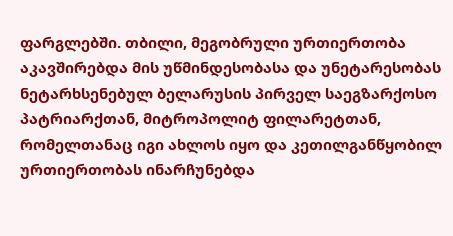ფარგლებში. თბილი, მეგობრული ურთიერთობა აკავშირებდა მის უწმინდესობასა და უნეტარესობას ნეტარხსენებულ ბელარუსის პირველ საეგზარქოსო პატრიარქთან, მიტროპოლიტ ფილარეტთან, რომელთანაც იგი ახლოს იყო და კეთილგანწყობილ ურთიერთობას ინარჩუნებდა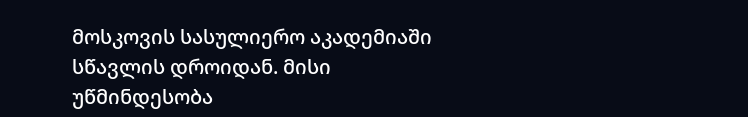მოსკოვის სასულიერო აკადემიაში სწავლის დროიდან. მისი უწმინდესობა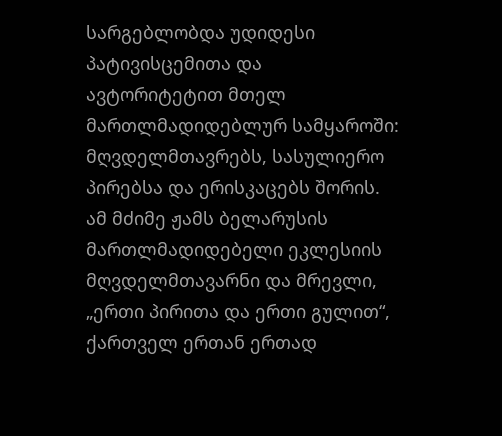სარგებლობდა უდიდესი პატივისცემითა და ავტორიტეტით მთელ მართლმადიდებლურ სამყაროში: მღვდელმთავრებს, სასულიერო პირებსა და ერისკაცებს შორის. ამ მძიმე ჟამს ბელარუსის მართლმადიდებელი ეკლესიის მღვდელმთავარნი და მრევლი, „ერთი პირითა და ერთი გულით“, ქართველ ერთან ერთად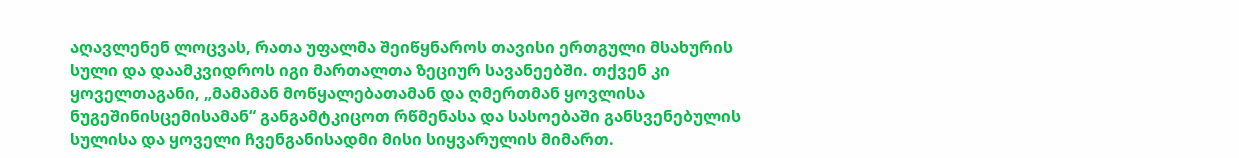აღავლენენ ლოცვას, რათა უფალმა შეიწყნაროს თავისი ერთგული მსახურის სული და დაამკვიდროს იგი მართალთა ზეციურ სავანეებში. თქვენ კი ყოველთაგანი, „მამამან მოწყალებათამან და ღმერთმან ყოვლისა ნუგეშინისცემისამან“ განგამტკიცოთ რწმენასა და სასოებაში განსვენებულის სულისა და ყოველი ჩვენგანისადმი მისი სიყვარულის მიმართ.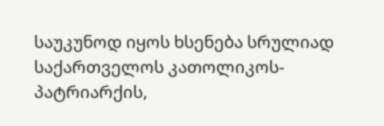საუკუნოდ იყოს ხსენება სრულიად საქართველოს კათოლიკოს-პატრიარქის,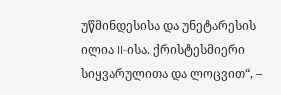უწმინდესისა და უნეტარესის ილია II-ისა. ქრისტესმიერი სიყვარულითა და ლოცვით“, –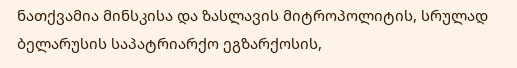ნათქვამია მინსკისა და ზასლავის მიტროპოლიტის, სრულად ბელარუსის საპატრიარქო ეგზარქოსის,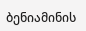ბენიამინის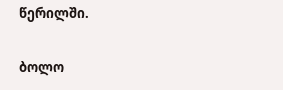წერილში.

ბოლო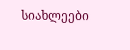სიახლეები